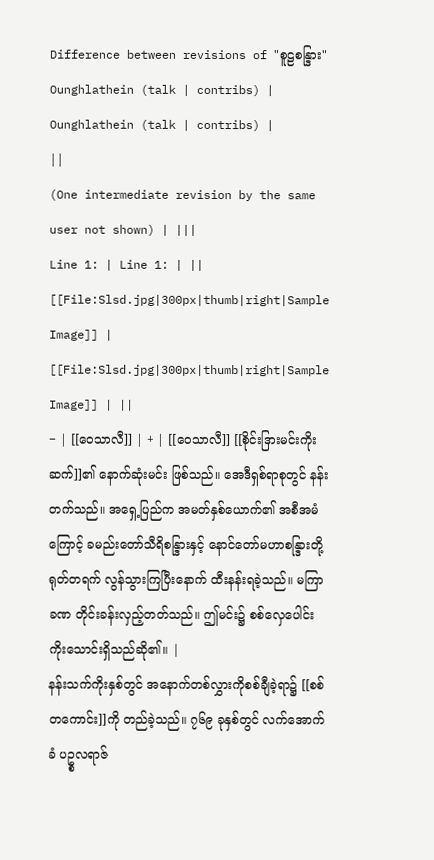Difference between revisions of "စူဠစန္ဒြား"
Ounghlathein (talk | contribs) |
Ounghlathein (talk | contribs) |
||
(One intermediate revision by the same user not shown) | |||
Line 1: | Line 1: | ||
[[File:Slsd.jpg|300px|thumb|right|Sample Image]] | [[File:Slsd.jpg|300px|thumb|right|Sample Image]] | ||
− | [[ဝေသာလီ]] | + | [[ဝေသာလီ]] [[စိုင်းဒြားမင်းကိုးဆက်]]၏ နောက်ဆုံးမင်း ဖြစ်သည်။ အေဒီရှစ်ရာစုတွင် နန်းတက်သည်။ အရှေ့ပြည်က အမတ်နှစ်ယောက်၏ အစီအမံကြောင့် ခမည်းတော်သီရိစန္ဒြားနှင့် နောင်တော်မဟာစန္ဒြားတို့ ရုတ်တရက် လွန်သွားကြပြီးနောက် ထီးနန်းရခဲ့သည်။ မကြာခဏ တိုင်းခန်းလှည့်တတ်သည်။ ဤမင်း၌ စစ်လှေပေါင်း ကိုးသောင်းရှိသည်ဆို၏။ |
နန်းသက်ကိုးနှစ်တွင် အနောက်တစ်လွှားကိုစစ်ချီခဲ့ရာ၌ [[စစ်တကောင်း]]ကို တည်ခဲ့သည်။ ၇၆၉ ခုနှစ်တွင် လက်အောက်ခံ ပဥ္စလရာဇ်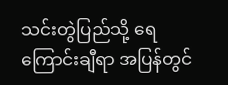သင်းတွဲပြည်သို့ ရေကြောင်းချီရာ အပြန်တွင်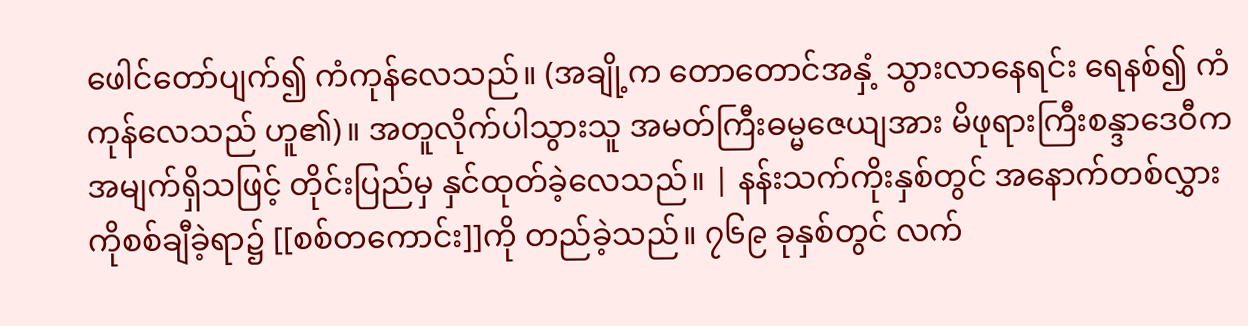ဖေါင်တော်ပျက်၍ ကံကုန်လေသည်။ (အချို့က တောတောင်အနှံ့ သွားလာနေရင်း ရေနစ်၍ ကံကုန်လေသည် ဟူ၏)။ အတူလိုက်ပါသွားသူ အမတ်ကြီးဓမ္မဇေယျအား မိဖုရားကြီးစန္ဒာဒေဝီက အမျက်ရှိသဖြင့် တိုင်းပြည်မှ နှင်ထုတ်ခဲ့လေသည်။ | နန်းသက်ကိုးနှစ်တွင် အနောက်တစ်လွှားကိုစစ်ချီခဲ့ရာ၌ [[စစ်တကောင်း]]ကို တည်ခဲ့သည်။ ၇၆၉ ခုနှစ်တွင် လက်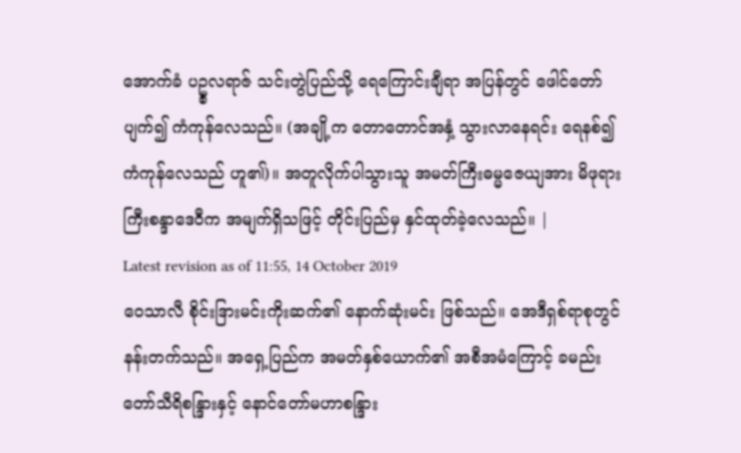အောက်ခံ ပဥ္စလရာဇ် သင်းတွဲပြည်သို့ ရေကြောင်းချီရာ အပြန်တွင် ဖေါင်တော်ပျက်၍ ကံကုန်လေသည်။ (အချို့က တောတောင်အနှံ့ သွားလာနေရင်း ရေနစ်၍ ကံကုန်လေသည် ဟူ၏)။ အတူလိုက်ပါသွားသူ အမတ်ကြီးဓမ္မဇေယျအား မိဖုရားကြီးစန္ဒာဒေဝီက အမျက်ရှိသဖြင့် တိုင်းပြည်မှ နှင်ထုတ်ခဲ့လေသည်။ |
Latest revision as of 11:55, 14 October 2019
ဝေသာလီ စိုင်းဒြားမင်းကိုးဆက်၏ နောက်ဆုံးမင်း ဖြစ်သည်။ အေဒီရှစ်ရာစုတွင် နန်းတက်သည်။ အရှေ့ပြည်က အမတ်နှစ်ယောက်၏ အစီအမံကြောင့် ခမည်းတော်သီရိစန္ဒြားနှင့် နောင်တော်မဟာစန္ဒြား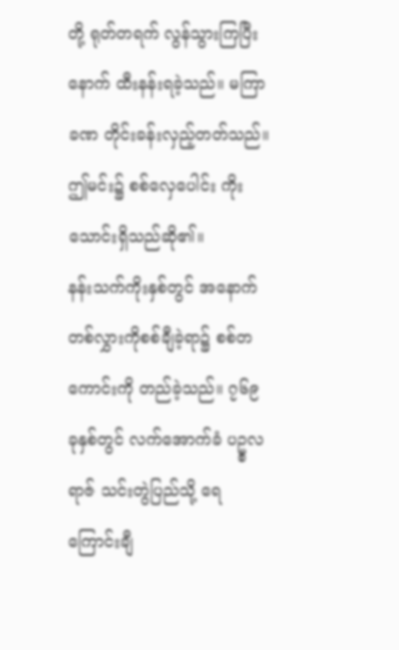တို့ ရုတ်တရက် လွန်သွားကြပြီးနောက် ထီးနန်းရခဲ့သည်။ မကြာခဏ တိုင်းခန်းလှည့်တတ်သည်။ ဤမင်း၌ စစ်လှေပေါင်း ကိုးသောင်းရှိသည်ဆို၏။
နန်းသက်ကိုးနှစ်တွင် အနောက်တစ်လွှားကိုစစ်ချီခဲ့ရာ၌ စစ်တကောင်းကို တည်ခဲ့သည်။ ၇၆၉ ခုနှစ်တွင် လက်အောက်ခံ ပဥ္စလရာဇ် သင်းတွဲပြည်သို့ ရေကြောင်းချီ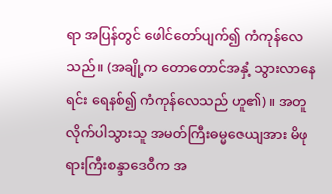ရာ အပြန်တွင် ဖေါင်တော်ပျက်၍ ကံကုန်လေသည်။ (အချို့က တောတောင်အနှံ့ သွားလာနေရင်း ရေနစ်၍ ကံကုန်လေသည် ဟူ၏)။ အတူလိုက်ပါသွားသူ အမတ်ကြီးဓမ္မဇေယျအား မိဖုရားကြီးစန္ဒာဒေဝီက အ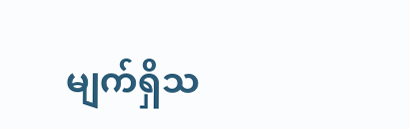မျက်ရှိသ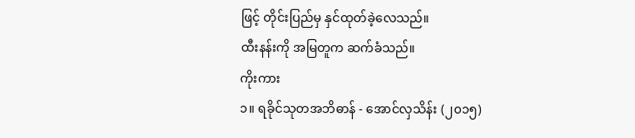ဖြင့် တိုင်းပြည်မှ နှင်ထုတ်ခဲ့လေသည်။
ထီးနန်းကို အမြတူက ဆက်ခံသည်။
ကိုးကား
၁။ ရခိုင်သုတအဘိဓာန် - အောင်လှသိန်း (၂၀၁၅)